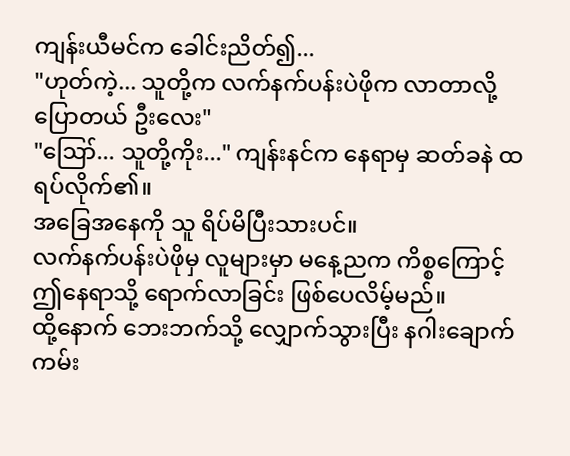ကျန်းယီမင်က ခေါင်းညိတ်၍...
"ဟုတ်ကဲ့... သူတို့က လက်နက်ပန်းပဲဖိုက လာတာလို့ ပြောတယ် ဦးလေး"
"ဪ... သူတို့ကိုး..." ကျန်းနင်က နေရာမှ ဆတ်ခနဲ ထရပ်လိုက်၏။
အခြေအနေကို သူ ရိပ်မိပြီးသားပင်။
လက်နက်ပန်းပဲဖိုမှ လူများမှာ မနေ့ညက ကိစ္စကြောင့် ဤနေရာသို့ ရောက်လာခြင်း ဖြစ်ပေလိမ့်မည်။
ထို့နောက် ဘေးဘက်သို့ လျှောက်သွားပြီး နဂါးချောက်ကမ်း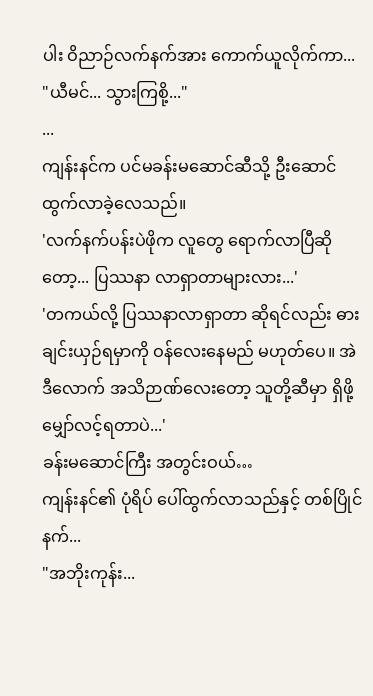ပါး ဝိညာဉ်လက်နက်အား ကောက်ယူလိုက်ကာ...
"ယီမင်... သွားကြစို့..."
...
ကျန်းနင်က ပင်မခန်းမဆောင်ဆီသို့ ဦးဆောင် ထွက်လာခဲ့လေသည်။
'လက်နက်ပန်းပဲဖိုက လူတွေ ရောက်လာပြီဆိုတော့... ပြဿနာ လာရှာတာများလား...'
'တကယ်လို့ ပြဿနာလာရှာတာ ဆိုရင်လည်း ဓားချင်းယှဉ်ရမှာကို ဝန်လေးနေမည် မဟုတ်ပေ။ အဲဒီလောက် အသိဉာဏ်လေးတော့ သူတို့ဆီမှာ ရှိဖို့ မျှော်လင့်ရတာပဲ...'
ခန်းမဆောင်ကြီး အတွင်းဝယ်…
ကျန်းနင်၏ ပုံရိပ် ပေါ်ထွက်လာသည်နှင့် တစ်ပြိုင်နက်...
"အဘိုးကုန်း...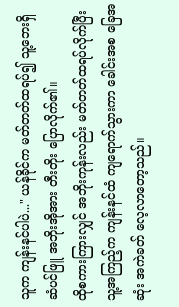သူက ကျန်းနင်ပါပဲ..." ယန်ခိုင်က မတ်တတ်ထရပ်၍ သူ့ဘေးရှိ ဆံပင်ဖြူ အဘိုးအိုအား တီးတိုး ပြောလိုက်၏။
ထိုစကားကြားလျှင် အဘိုးကုန်းလည်း မတ်တတ်ထရပ်လိုက်ပြီး သူ့အကြည့်က ကျန်းနင်ထံ ကျရောက်သွားကာ ခေါင်းအစ ခြေအဆုံး အကဲခတ် လေ့လာတော့သည်။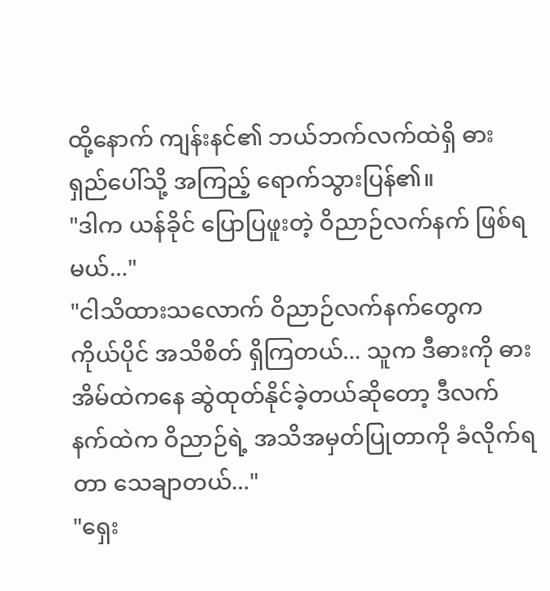ထို့နောက် ကျန်းနင်၏ ဘယ်ဘက်လက်ထဲရှိ ဓားရှည်ပေါ်သို့ အကြည့် ရောက်သွားပြန်၏။
"ဒါက ယန်ခိုင် ပြောပြဖူးတဲ့ ဝိညာဉ်လက်နက် ဖြစ်ရမယ်..."
"ငါသိထားသလောက် ဝိညာဉ်လက်နက်တွေက ကိုယ်ပိုင် အသိစိတ် ရှိကြတယ်... သူက ဒီဓားကို ဓားအိမ်ထဲကနေ ဆွဲထုတ်နိုင်ခဲ့တယ်ဆိုတော့ ဒီလက်နက်ထဲက ဝိညာဉ်ရဲ့ အသိအမှတ်ပြုတာကို ခံလိုက်ရတာ သေချာတယ်..."
"ရှေး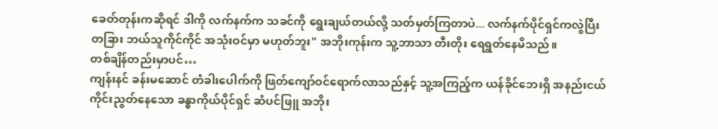ခေတ်တုန်းကဆိုရင် ဒါကို လက်နက်က သခင်ကို ရွေးချယ်တယ်လို့ သတ်မှတ်ကြတာပဲ... လက်နက်ပိုင်ရှင်ကလွဲပြီး တခြား ဘယ်သူကိုင်ကိုင် အသုံးဝင်မှာ မဟုတ်ဘူး" အဘိုးကုန်းက သူ့ဘာသာ တီးတိုး ရေရွတ်နေမိသည်။
တစ်ချိန်တည်းမှာပင်…
ကျန်းနင် ခန်းမဆောင် တံခါးပေါက်ကို ဖြတ်ကျော်ဝင်ရောက်လာသည်နှင့် သူ့အကြည့်က ယန်ခိုင်ဘေးရှိ အနည်းငယ် ကိုင်းညွတ်နေသော ခန္ဓာကိုယ်ပိုင်ရှင် ဆံပင်ဖြူ အဘိုး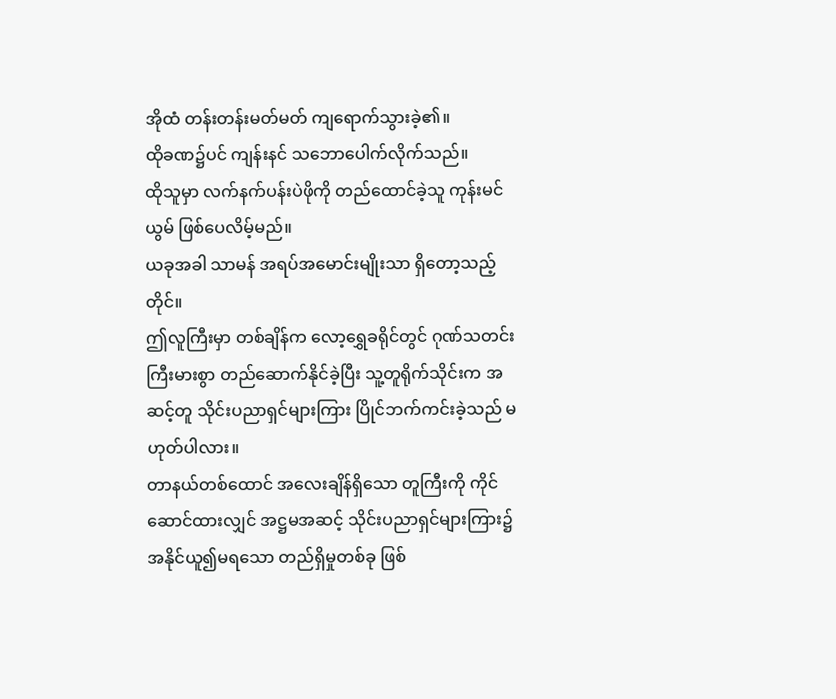အိုထံ တန်းတန်းမတ်မတ် ကျရောက်သွားခဲ့၏။
ထိုခဏ၌ပင် ကျန်းနင် သဘောပေါက်လိုက်သည်။
ထိုသူမှာ လက်နက်ပန်းပဲဖိုကို တည်ထောင်ခဲ့သူ ကုန်းမင်ယွမ် ဖြစ်ပေလိမ့်မည်။
ယခုအခါ သာမန် အရပ်အမောင်းမျိုးသာ ရှိတော့သည့်တိုင်။
ဤလူကြီးမှာ တစ်ချိန်က လော့ရွှေခရိုင်တွင် ဂုဏ်သတင်း ကြီးမားစွာ တည်ဆောက်နိုင်ခဲ့ပြီး သူ့တူရိုက်သိုင်းက အဆင့်တူ သိုင်းပညာရှင်များကြား ပြိုင်ဘက်ကင်းခဲ့သည် မဟုတ်ပါလား။
တာနယ်တစ်ထောင် အလေးချိန်ရှိသော တူကြီးကို ကိုင်ဆောင်ထားလျှင် အဋ္ဌမအဆင့် သိုင်းပညာရှင်များကြား၌ အနိုင်ယူ၍မရသော တည်ရှိမှုတစ်ခု ဖြစ်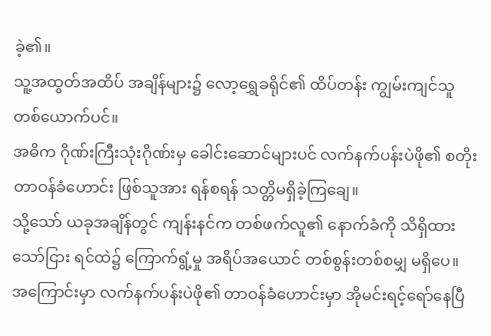ခဲ့၏။
သူ့အထွတ်အထိပ် အချိန်များ၌ လော့ရွှေခရိုင်၏ ထိပ်တန်း ကျွမ်းကျင်သူ တစ်ယောက်ပင်။
အဓိက ဂိုဏ်းကြီးသုံးဂိုဏ်းမှ ခေါင်းဆောင်များပင် လက်နက်ပန်းပဲဖို၏ စတိုးတာဝန်ခံဟောင်း ဖြစ်သူအား ရန်စရန် သတ္တိမရှိခဲ့ကြချေ။
သို့သော် ယခုအချိန်တွင် ကျန်းနင်က တစ်ဖက်လူ၏ နောက်ခံကို သိရှိထားသော်ငြား ရင်ထဲ၌ ကြောက်ရွံ့မှု အရိပ်အယောင် တစ်စွန်းတစ်စမျှ မရှိပေ။
အကြောင်းမှာ လက်နက်ပန်းပဲဖို၏ တာဝန်ခံဟောင်းမှာ အိုမင်းရင့်ရော်နေပြီ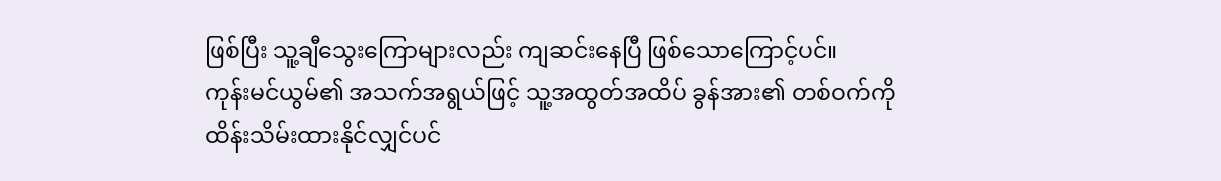ဖြစ်ပြီး သူ့ချီသွေးကြောများလည်း ကျဆင်းနေပြီ ဖြစ်သောကြောင့်ပင်။
ကုန်းမင်ယွမ်၏ အသက်အရွယ်ဖြင့် သူ့အထွတ်အထိပ် ခွန်အား၏ တစ်ဝက်ကို ထိန်းသိမ်းထားနိုင်လျှင်ပင်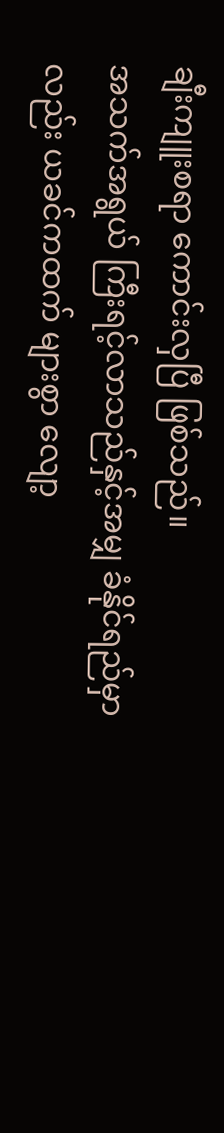ချီးကျူးစရာ ကောင်းလှပြီ ဖြစ်သည်။
အသက်အရွယ် ကြီးရင့်လာသည်နှင့်အမျှ ခံနိုင်ရည်မှာလည်း ယခင်ကထက် များစွာ လျော့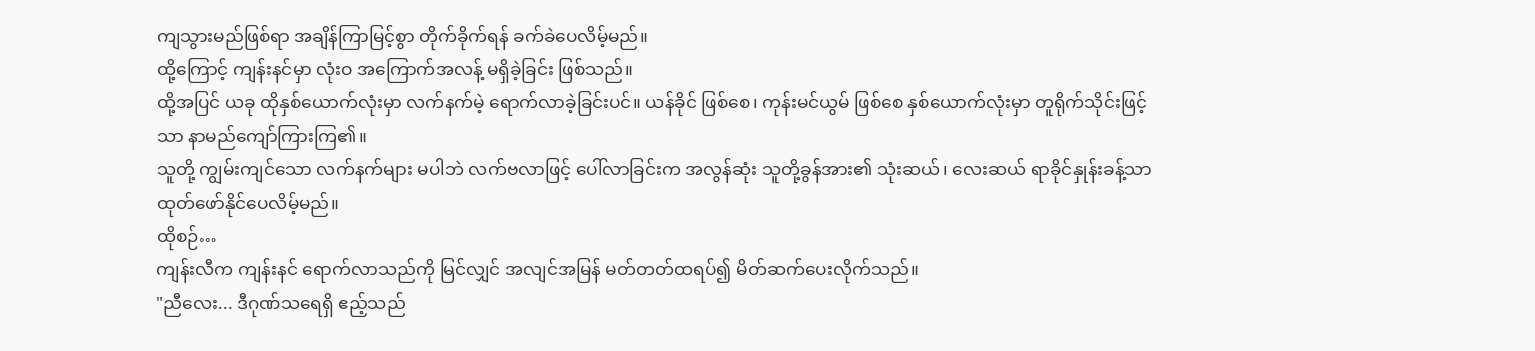ကျသွားမည်ဖြစ်ရာ အချိန်ကြာမြင့်စွာ တိုက်ခိုက်ရန် ခက်ခဲပေလိမ့်မည်။
ထို့ကြောင့် ကျန်းနင်မှာ လုံးဝ အကြောက်အလန့် မရှိခဲ့ခြင်း ဖြစ်သည်။
ထို့အပြင် ယခု ထိုနှစ်ယောက်လုံးမှာ လက်နက်မဲ့ ရောက်လာခဲ့ခြင်းပင်။ ယန်ခိုင် ဖြစ်စေ၊ ကုန်းမင်ယွမ် ဖြစ်စေ နှစ်ယောက်လုံးမှာ တူရိုက်သိုင်းဖြင့်သာ နာမည်ကျော်ကြားကြ၏။
သူတို့ ကျွမ်းကျင်သော လက်နက်များ မပါဘဲ လက်ဗလာဖြင့် ပေါ်လာခြင်းက အလွန်ဆုံး သူတို့ခွန်အား၏ သုံးဆယ်၊ လေးဆယ် ရာခိုင်နှုန်းခန့်သာ ထုတ်ဖော်နိုင်ပေလိမ့်မည်။
ထိုစဉ်…
ကျန်းလီက ကျန်းနင် ရောက်လာသည်ကို မြင်လျှင် အလျင်အမြန် မတ်တတ်ထရပ်၍ မိတ်ဆက်ပေးလိုက်သည်။
"ညီလေး... ဒီဂုဏ်သရေရှိ ဧည့်သည်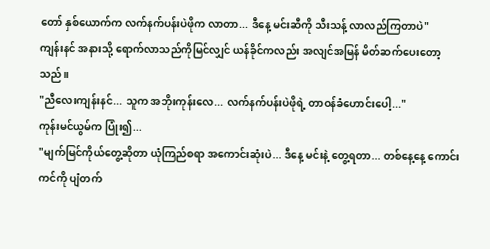တော် နှစ်ယောက်က လက်နက်ပန်းပဲဖိုက လာတာ... ဒီနေ့ မင်းဆီကို သီးသန့် လာလည်ကြတာပဲ"
ကျန်းနင် အနားသို့ ရောက်လာသည်ကိုမြင်လျှင် ယန်ခိုင်ကလည်း အလျင်အမြန် မိတ်ဆက်ပေးတော့သည်။
"ညီလေးကျန်းနင်... သူက အဘိုးကုန်းလေ... လက်နက်ပန်းပဲဖိုရဲ့ တာဝန်ခံဟောင်းပေါ့..."
ကုန်းမင်ယွမ်က ပြုံး၍...
"မျက်မြင်ကိုယ်တွေ့ဆိုတာ ယုံကြည်စရာ အကောင်းဆုံးပဲ... ဒီနေ့ မင်းနဲ့ တွေ့ရတာ... တစ်နေ့နေ့ ကောင်းကင်ကို ပျံတက်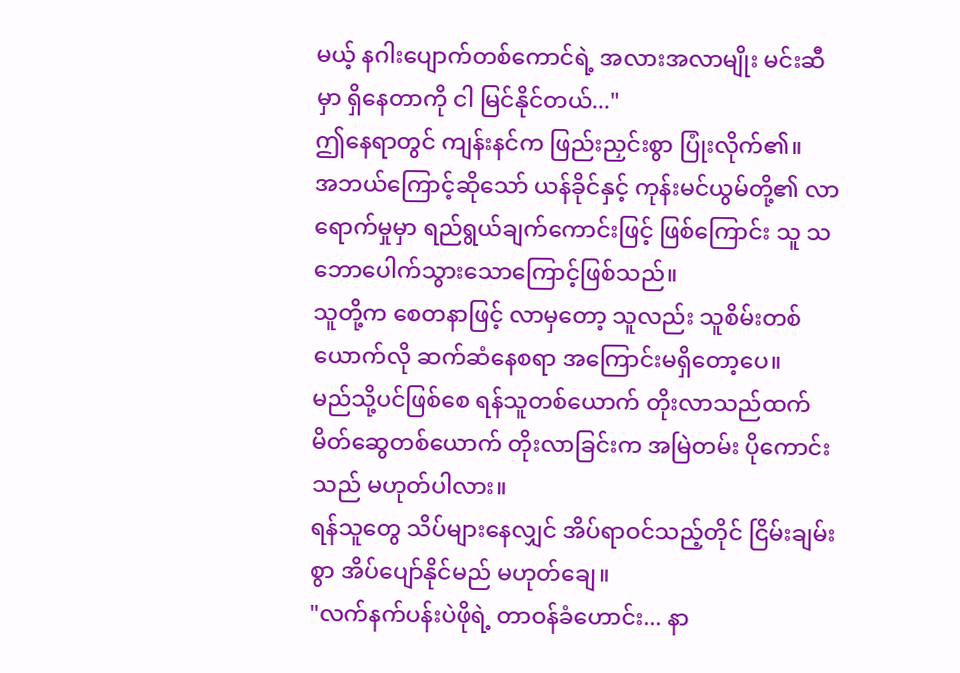မယ့် နဂါးပျောက်တစ်ကောင်ရဲ့ အလားအလာမျိုး မင်းဆီမှာ ရှိနေတာကို ငါ မြင်နိုင်တယ်..."
ဤနေရာတွင် ကျန်းနင်က ဖြည်းညှင်းစွာ ပြုံးလိုက်၏။
အဘယ်ကြောင့်ဆိုသော် ယန်ခိုင်နှင့် ကုန်းမင်ယွမ်တို့၏ လာရောက်မှုမှာ ရည်ရွယ်ချက်ကောင်းဖြင့် ဖြစ်ကြောင်း သူ သဘောပေါက်သွားသောကြောင့်ဖြစ်သည်။
သူတို့က စေတနာဖြင့် လာမှတော့ သူလည်း သူစိမ်းတစ်ယောက်လို ဆက်ဆံနေစရာ အကြောင်းမရှိတော့ပေ။
မည်သို့ပင်ဖြစ်စေ ရန်သူတစ်ယောက် တိုးလာသည်ထက် မိတ်ဆွေတစ်ယောက် တိုးလာခြင်းက အမြဲတမ်း ပိုကောင်းသည် မဟုတ်ပါလား။
ရန်သူတွေ သိပ်များနေလျှင် အိပ်ရာဝင်သည့်တိုင် ငြိမ်းချမ်းစွာ အိပ်ပျော်နိုင်မည် မဟုတ်ချေ။
"လက်နက်ပန်းပဲဖိုရဲ့ တာဝန်ခံဟောင်း... နာ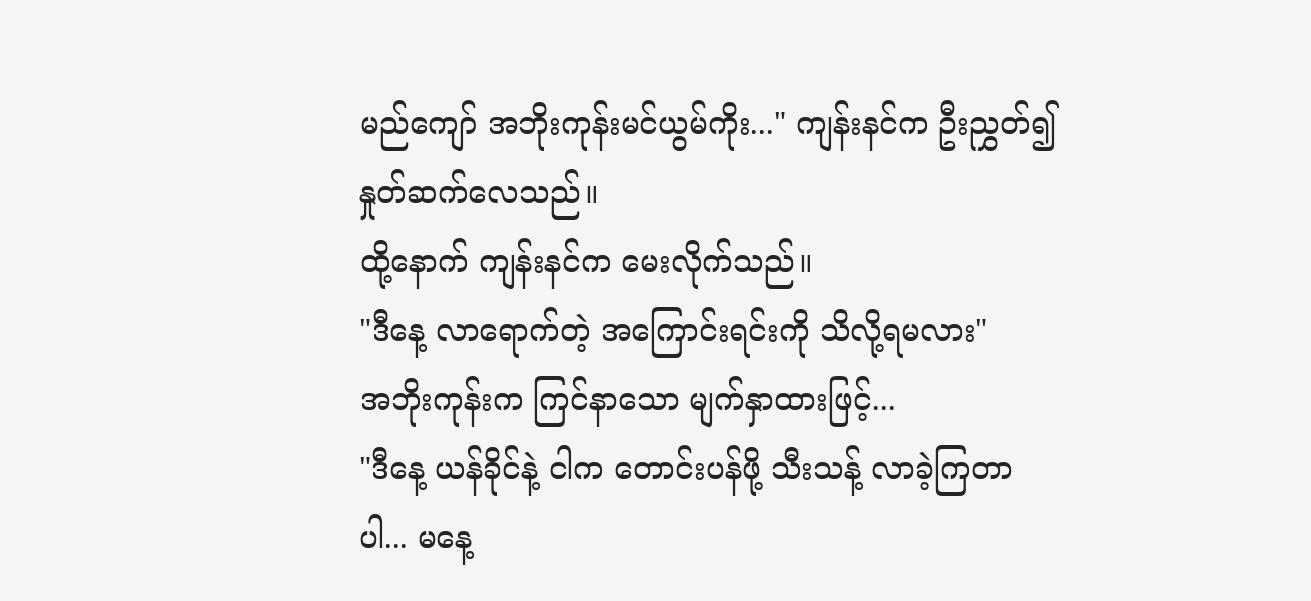မည်ကျော် အဘိုးကုန်းမင်ယွမ်ကိုး..." ကျန်းနင်က ဦးညွှတ်၍ နှုတ်ဆက်လေသည်။
ထို့နောက် ကျန်းနင်က မေးလိုက်သည်။
"ဒီနေ့ လာရောက်တဲ့ အကြောင်းရင်းကို သိလို့ရမလား"
အဘိုးကုန်းက ကြင်နာသော မျက်နှာထားဖြင့်...
"ဒီနေ့ ယန်ခိုင်နဲ့ ငါက တောင်းပန်ဖို့ သီးသန့် လာခဲ့ကြတာပါ... မနေ့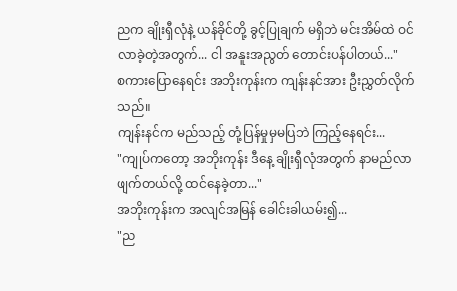ညက ချိုးရှီလုံနဲ့ ယန်ခိုင်တို့ ခွင့်ပြုချက် မရှိဘဲ မင်းအိမ်ထဲ ဝင်လာခဲ့တဲ့အတွက်... ငါ အနူးအညွတ် တောင်းပန်ပါတယ်..."
စကားပြောနေရင်း အဘိုးကုန်းက ကျန်းနင်အား ဦးညွှတ်လိုက်သည်။
ကျန်းနင်က မည်သည့် တုံ့ပြန်မှုမှမပြဘဲ ကြည့်နေရင်း...
"ကျုပ်ကတော့ အဘိုးကုန်း ဒီနေ့ ချိုးရှီလုံအတွက် နာမည်လာဖျက်တယ်လို့ ထင်နေခဲ့တာ..."
အဘိုးကုန်းက အလျင်အမြန် ခေါင်းခါယမ်း၍...
"ည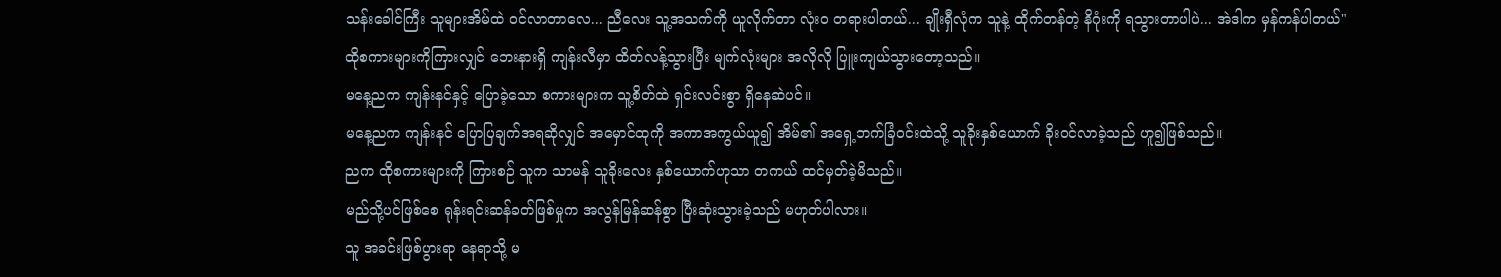သန်းခေါင်ကြီး သူများအိမ်ထဲ ဝင်လာတာလေ... ညီလေး သူ့အသက်ကို ယူလိုက်တာ လုံးဝ တရားပါတယ်... ချိုးရှီလုံက သူနဲ့ ထိုက်တန်တဲ့ နိဂုံးကို ရသွားတာပါပဲ... အဲဒါက မှန်ကန်ပါတယ်"
ထိုစကားများကိုကြားလျှင် ဘေးနားရှိ ကျန်းလီမှာ ထိတ်လန့်သွားပြီး မျက်လုံးများ အလိုလို ပြူးကျယ်သွားတော့သည်။
မနေ့ညက ကျန်းနင်နှင့် ပြောခဲ့သော စကားများက သူ့စိတ်ထဲ ရှင်းလင်းစွာ ရှိနေဆဲပင်။
မနေ့ညက ကျန်းနင် ပြောပြချက်အရဆိုလျှင် အမှောင်ထုကို အကာအကွယ်ယူ၍ အိမ်၏ အရှေ့ဘက်ခြံဝင်းထဲသို့ သူခိုးနှစ်ယောက် ခိုးဝင်လာခဲ့သည် ဟူ၍ဖြစ်သည်။
ညက ထိုစကားများကို ကြားစဉ် သူက သာမန် သူခိုးလေး နှစ်ယောက်ဟုသာ တကယ် ထင်မှတ်ခဲ့မိသည်။
မည်သို့ပင်ဖြစ်စေ ရုန်းရင်းဆန်ခတ်ဖြစ်မှုက အလွန်မြန်ဆန်စွာ ပြီးဆုံးသွားခဲ့သည် မဟုတ်ပါလား။
သူ အခင်းဖြစ်ပွားရာ နေရာသို့ မ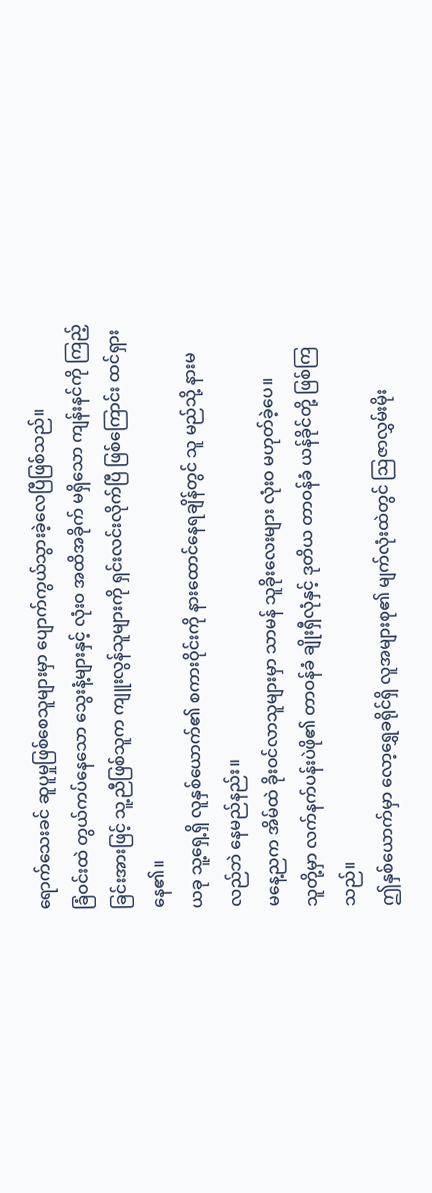ရောက်သေးခင် ဆူပူမှုဖြစ်စေသူများမှာ ပျောက်ကွယ်သွားခဲ့လေပြီဖြစ်သည်။
ခြံဝင်းထဲ တွယ်ကပ်နေသော သွေးနံ့များနှင့် လုံးဝ အထိအခိုက် မရှိသော ကျန်းနင်ကို ကြည့်ခြင်းအားဖြင့် သူ့ညီဖြစ်သူက ကျူးလွန်သူများကို ရှင်းလင်းလိုက်ပြီ ဖြစ်ကြောင်း ထင်ရှားနေ၏။
ယခု သူ့ရှေ့ရှိ လူနှစ်ယောက်၏ စကားဝိုင်းကို နားထောင်နေရချိန်တွင် သူ မည်သို့ နားမလည်ဘဲ နေမည်နည်း။
မနေ့ညက အိမ်ထဲ ခိုးဝင်လာသူများမှာ သာမန် သူခိုးလေးများ လုံးဝ မဟုတ်ခဲ့ပေ။
သူတို့မှာ လက်နက်ပန်းပဲဖို၏ တာဝန်ခံ ချိုးရှီလုံနှင့် ဒုတိယ တာဝန်ခံ ယန်ခိုင်တို့ ဖြစ်ကြသည်။
ဤနှစ်ယောက်မှာ လော့ရွှေခရိုင်ရှိ လူအများစု၏ မျက်လုံးထဲတွင် ဩဇာလွှမ်းမိုး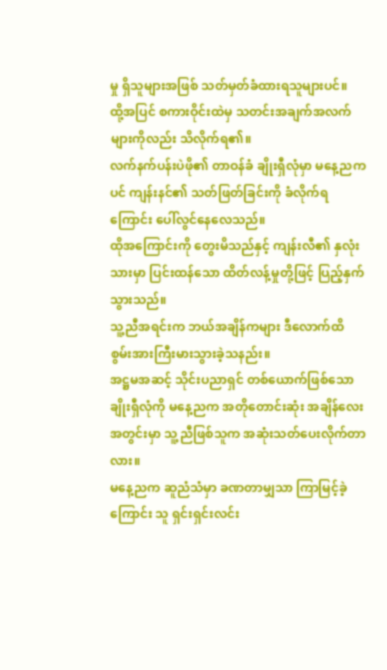မှု ရှိသူများအဖြစ် သတ်မှတ်ခံထားရသူများပင်။
ထို့အပြင် စကားဝိုင်းထဲမှ သတင်းအချက်အလက်များကိုလည်း သိလိုက်ရ၏။
လက်နက်ပန်းပဲဖို၏ တာဝန်ခံ ချိုးရှီလုံမှာ မနေ့ညကပင် ကျန်းနင်၏ သတ်ဖြတ်ခြင်းကို ခံလိုက်ရကြောင်း ပေါ်လွင်နေလေသည်။
ထိုအကြောင်းကို တွေးမိသည်နှင့် ကျန်းလီ၏ နှလုံးသားမှာ ပြင်းထန်သော ထိတ်လန့်မှုတို့ဖြင့် ပြည့်နှက်သွားသည်။
သူ့ညီအရင်းက ဘယ်အချိန်ကများ ဒီလောက်ထိ စွမ်းအားကြီးမားသွားခဲ့သနည်း။
အဋ္ဌမအဆင့် သိုင်းပညာရှင် တစ်ယောက်ဖြစ်သော ချိုးရှီလုံကို မနေ့ညက အတိုတောင်းဆုံး အချိန်လေး အတွင်းမှာ သူ့ညီဖြစ်သူက အဆုံးသတ်ပေးလိုက်တာလား။
မနေ့ညက ဆူညံသံမှာ ခဏတာမျှသာ ကြာမြင့်ခဲ့ကြောင်း သူ ရှင်းရှင်းလင်း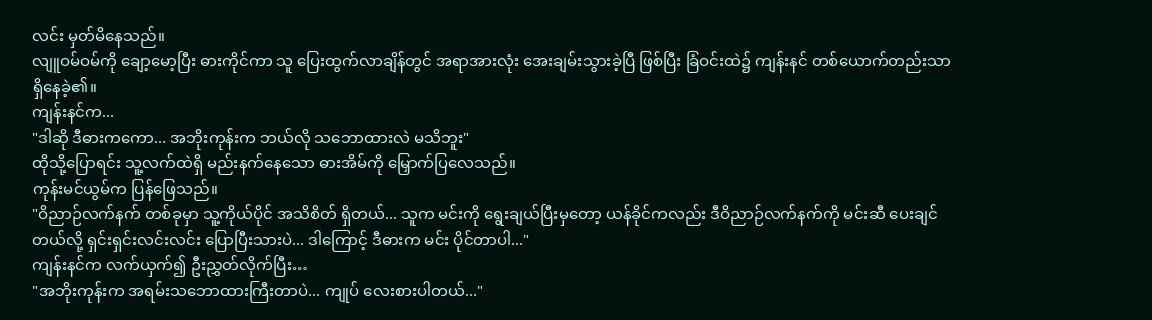လင်း မှတ်မိနေသည်။
လျူဝမ်ဝမ်ကို ချော့မော့ပြီး ဓားကိုင်ကာ သူ ပြေးထွက်လာချိန်တွင် အရာအားလုံး အေးချမ်းသွားခဲ့ပြီ ဖြစ်ပြီး ခြံဝင်းထဲ၌ ကျန်းနင် တစ်ယောက်တည်းသာ ရှိနေခဲ့၏။
ကျန်းနင်က...
"ဒါဆို ဒီဓားကကော... အဘိုးကုန်းက ဘယ်လို သဘောထားလဲ မသိဘူး"
ထိုသို့ပြောရင်း သူ့လက်ထဲရှိ မည်းနက်နေသော ဓားအိမ်ကို မြှောက်ပြလေသည်။
ကုန်းမင်ယွမ်က ပြန်ဖြေသည်။
"ဝိညာဉ်လက်နက် တစ်ခုမှာ သူ့ကိုယ်ပိုင် အသိစိတ် ရှိတယ်... သူက မင်းကို ရွေးချယ်ပြီးမှတော့ ယန်ခိုင်ကလည်း ဒီဝိညာဉ်လက်နက်ကို မင်းဆီ ပေးချင်တယ်လို့ ရှင်းရှင်းလင်းလင်း ပြောပြီးသားပဲ... ဒါကြောင့် ဒီဓားက မင်း ပိုင်တာပါ..."
ကျန်းနင်က လက်ယှက်၍ ဦးညွှတ်လိုက်ပြီး…
"အဘိုးကုန်းက အရမ်းသဘောထားကြီးတာပဲ... ကျုပ် လေးစားပါတယ်..."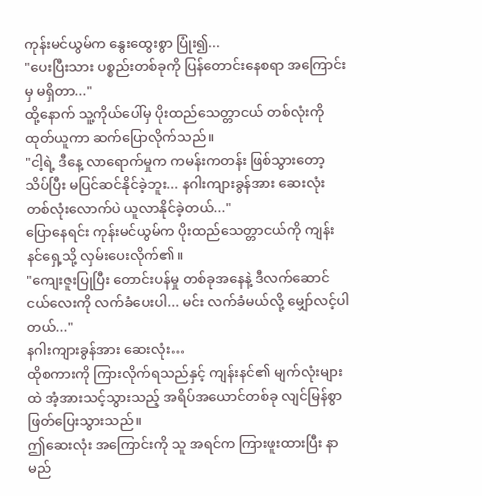ကုန်းမင်ယွမ်က နွေးထွေးစွာ ပြုံး၍...
"ပေးပြီးသား ပစ္စည်းတစ်ခုကို ပြန်တောင်းနေစရာ အကြောင်းမှ မရှိတာ..."
ထို့နောက် သူ့ကိုယ်ပေါ်မှ ပိုးထည်သေတ္တာငယ် တစ်လုံးကို ထုတ်ယူကာ ဆက်ပြောလိုက်သည်။
"ငါ့ရဲ့ ဒီနေ့ လာရောက်မှုက ကမန်းကတန်း ဖြစ်သွားတော့ သိပ်ပြီး မပြင်ဆင်နိုင်ခဲ့ဘူး... နဂါးကျားခွန်အား ဆေးလုံး တစ်လုံးလောက်ပဲ ယူလာနိုင်ခဲ့တယ်..."
ပြောနေရင်း ကုန်းမင်ယွမ်က ပိုးထည်သေတ္တာငယ်ကို ကျန်းနင်ရှေ့သို့ လှမ်းပေးလိုက်၏။
"ကျေးဇူးပြုပြီး တောင်းပန်မှု တစ်ခုအနေနဲ့ ဒီလက်ဆောင်ငယ်လေးကို လက်ခံပေးပါ... မင်း လက်ခံမယ်လို့ မျှော်လင့်ပါတယ်..."
နဂါးကျားခွန်အား ဆေးလုံး…
ထိုစကားကို ကြားလိုက်ရသည်နှင့် ကျန်းနင်၏ မျက်လုံးများထဲ အံ့အားသင့်သွားသည့် အရိပ်အယောင်တစ်ခု လျင်မြန်စွာ ဖြတ်ပြေးသွားသည်။
ဤဆေးလုံး အကြောင်းကို သူ အရင်က ကြားဖူးထားပြီး နာမည်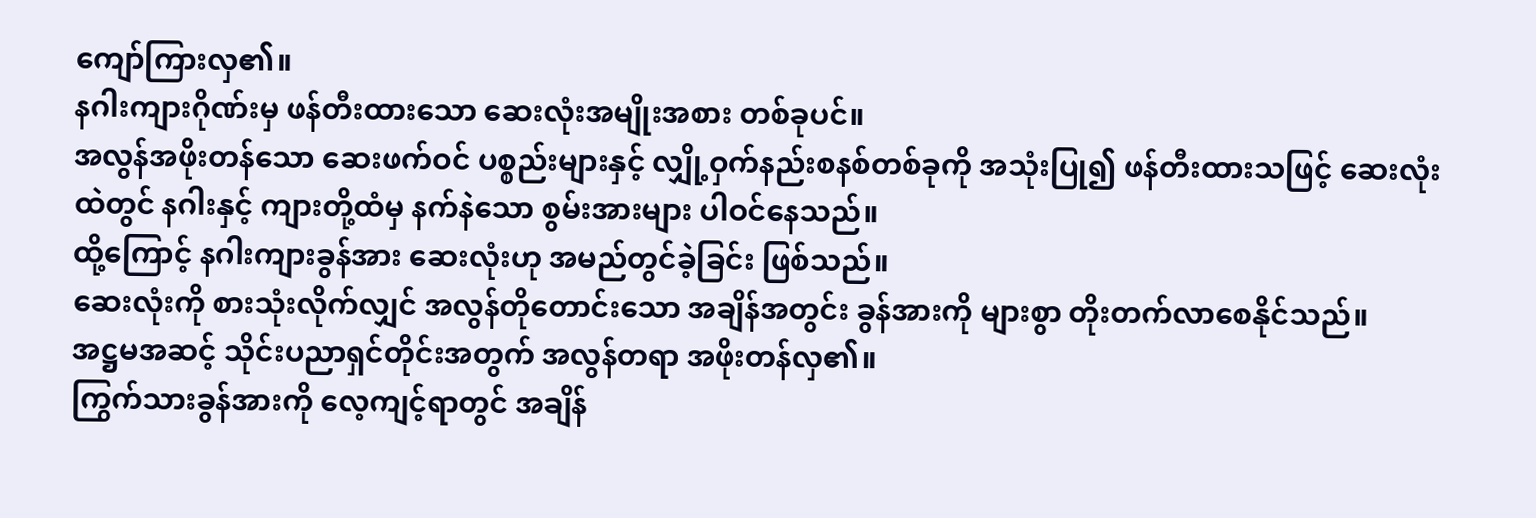ကျော်ကြားလှ၏။
နဂါးကျားဂိုဏ်းမှ ဖန်တီးထားသော ဆေးလုံးအမျိုးအစား တစ်ခုပင်။
အလွန်အဖိုးတန်သော ဆေးဖက်ဝင် ပစ္စည်းများနှင့် လျှို့ဝှက်နည်းစနစ်တစ်ခုကို အသုံးပြု၍ ဖန်တီးထားသဖြင့် ဆေးလုံးထဲတွင် နဂါးနှင့် ကျားတို့ထံမှ နက်နဲသော စွမ်းအားများ ပါဝင်နေသည်။
ထို့ကြောင့် နဂါးကျားခွန်အား ဆေးလုံးဟု အမည်တွင်ခဲ့ခြင်း ဖြစ်သည်။
ဆေးလုံးကို စားသုံးလိုက်လျှင် အလွန်တိုတောင်းသော အချိန်အတွင်း ခွန်အားကို များစွာ တိုးတက်လာစေနိုင်သည်။
အဋ္ဌမအဆင့် သိုင်းပညာရှင်တိုင်းအတွက် အလွန်တရာ အဖိုးတန်လှ၏။
ကြွက်သားခွန်အားကို လေ့ကျင့်ရာတွင် အချိန်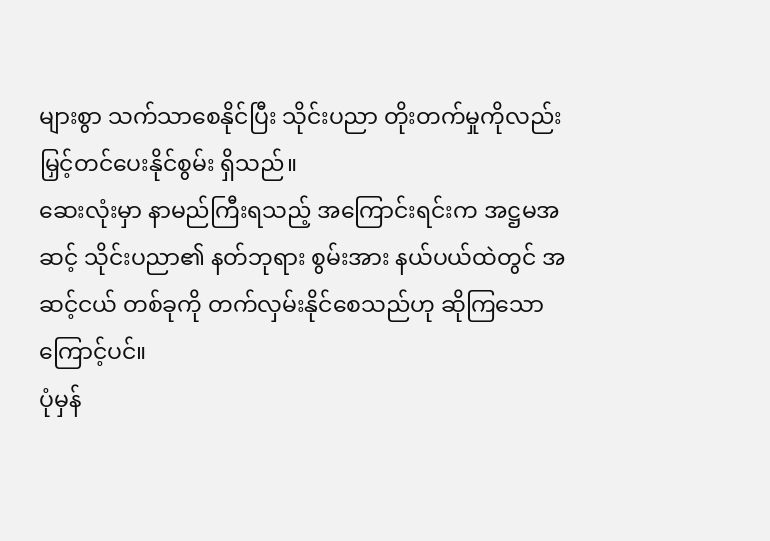များစွာ သက်သာစေနိုင်ပြီး သိုင်းပညာ တိုးတက်မှုကိုလည်း မြှင့်တင်ပေးနိုင်စွမ်း ရှိသည်။
ဆေးလုံးမှာ နာမည်ကြီးရသည့် အကြောင်းရင်းက အဋ္ဌမအဆင့် သိုင်းပညာ၏ နတ်ဘုရား စွမ်းအား နယ်ပယ်ထဲတွင် အဆင့်ငယ် တစ်ခုကို တက်လှမ်းနိုင်စေသည်ဟု ဆိုကြသောကြောင့်ပင်။
ပုံမှန်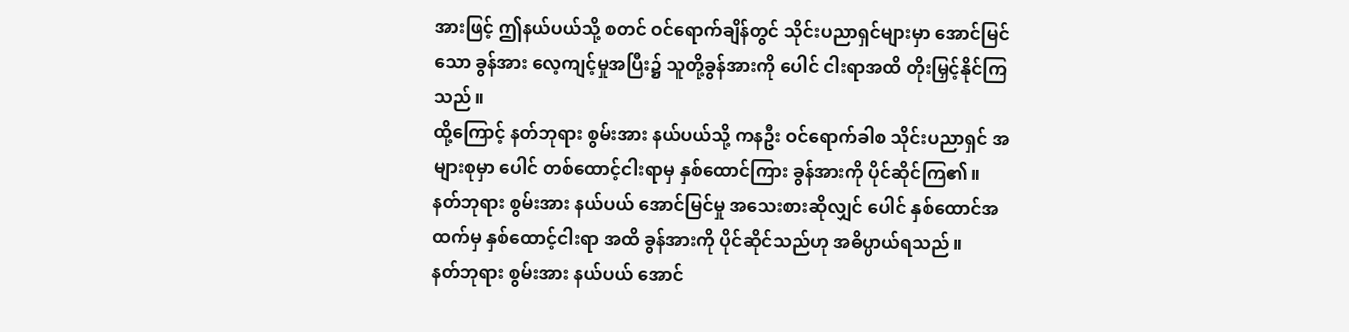အားဖြင့် ဤနယ်ပယ်သို့ စတင် ဝင်ရောက်ချိန်တွင် သိုင်းပညာရှင်များမှာ အောင်မြင်သော ခွန်အား လေ့ကျင့်မှုအပြီး၌ သူတို့ခွန်အားကို ပေါင် ငါးရာအထိ တိုးမြှင့်နိုင်ကြသည်။
ထို့ကြောင့် နတ်ဘုရား စွမ်းအား နယ်ပယ်သို့ ကနဦး ဝင်ရောက်ခါစ သိုင်းပညာရှင် အများစုမှာ ပေါင် တစ်ထောင့်ငါးရာမှ နှစ်ထောင်ကြား ခွန်အားကို ပိုင်ဆိုင်ကြ၏။
နတ်ဘုရား စွမ်းအား နယ်ပယ် အောင်မြင်မှု အသေးစားဆိုလျှင် ပေါင် နှစ်ထောင်အထက်မှ နှစ်ထောင့်ငါးရာ အထိ ခွန်အားကို ပိုင်ဆိုင်သည်ဟု အဓိပ္ပာယ်ရသည်။
နတ်ဘုရား စွမ်းအား နယ်ပယ် အောင်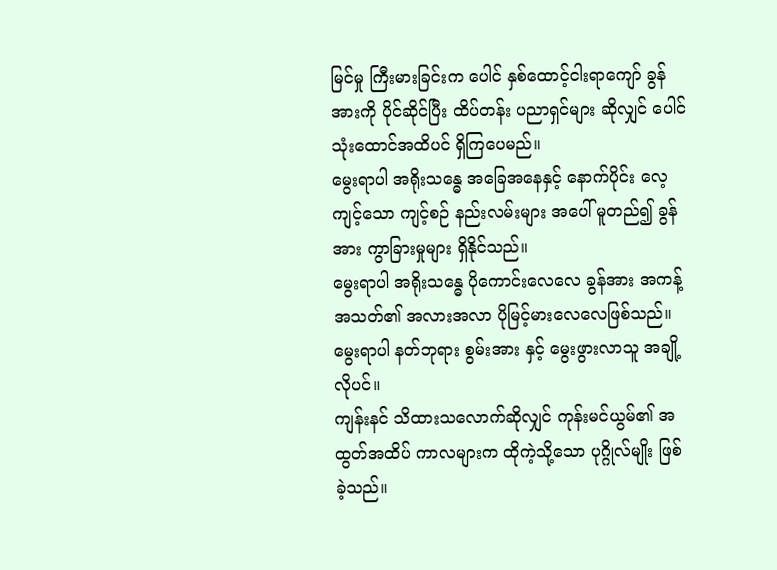မြင်မှု ကြီးမားခြင်းက ပေါင် နှစ်ထောင့်ငါးရာကျော် ခွန်အားကို ပိုင်ဆိုင်ပြီး ထိပ်တန်း ပညာရှင်များ ဆိုလျှင် ပေါင် သုံးထောင်အထိပင် ရှိကြပေမည်။
မွေးရာပါ အရိုးသန္ဓေ အခြေအနေနှင့် နောက်ပိုင်း လေ့ကျင့်သော ကျင့်စဉ် နည်းလမ်းများ အပေါ် မူတည်၍ ခွန်အား ကွာခြားမှုများ ရှိနိုင်သည်။
မွေးရာပါ အရိုးသန္ဓေ ပိုကောင်းလေလေ ခွန်အား အကန့်အသတ်၏ အလားအလာ ပိုမြင့်မားလေလေဖြစ်သည်။
မွေးရာပါ နတ်ဘုရား စွမ်းအား နှင့် မွေးဖွားလာသူ အချို့လိုပင်။
ကျန်းနင် သိထားသလောက်ဆိုလျှင် ကုန်းမင်ယွမ်၏ အထွတ်အထိပ် ကာလများက ထိုကဲ့သို့သော ပုဂ္ဂိုလ်မျိုး ဖြစ်ခဲ့သည်။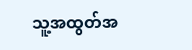သူ့အထွတ်အ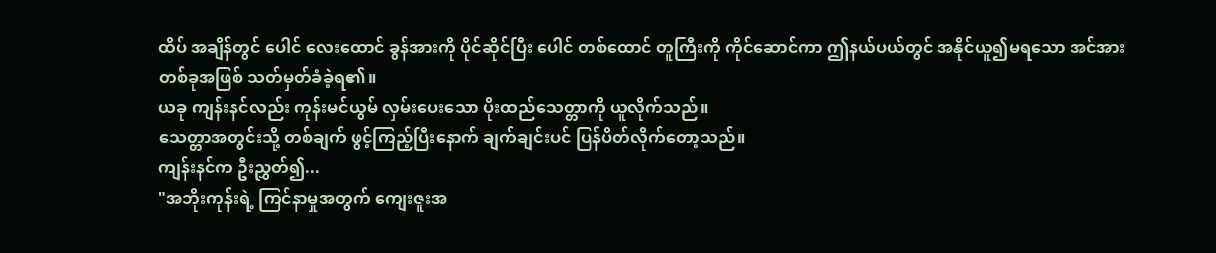ထိပ် အချိန်တွင် ပေါင် လေးထောင် ခွန်အားကို ပိုင်ဆိုင်ပြီး ပေါင် တစ်ထောင် တူကြီးကို ကိုင်ဆောင်ကာ ဤနယ်ပယ်တွင် အနိုင်ယူ၍မရသော အင်အား တစ်ခုအဖြစ် သတ်မှတ်ခံခဲ့ရ၏။
ယခု ကျန်းနင်လည်း ကုန်းမင်ယွမ် လှမ်းပေးသော ပိုးထည်သေတ္တာကို ယူလိုက်သည်။
သေတ္တာအတွင်းသို့ တစ်ချက် ဖွင့်ကြည့်ပြီးနောက် ချက်ချင်းပင် ပြန်ပိတ်လိုက်တော့သည်။
ကျန်းနင်က ဦးညွှတ်၍...
"အဘိုးကုန်းရဲ့ ကြင်နာမှုအတွက် ကျေးဇူးအ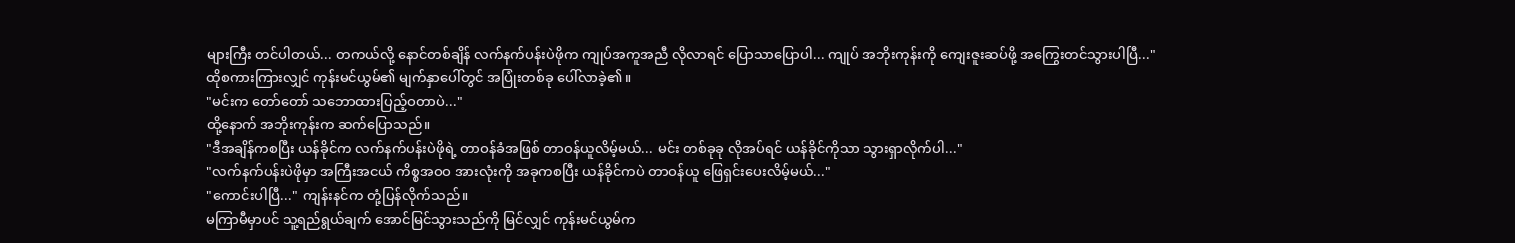များကြီး တင်ပါတယ်... တကယ်လို့ နောင်တစ်ချိန် လက်နက်ပန်းပဲဖိုက ကျုပ်အကူအညီ လိုလာရင် ပြောသာပြောပါ... ကျုပ် အဘိုးကုန်းကို ကျေးဇူးဆပ်ဖို့ အကြွေးတင်သွားပါပြီ..."
ထိုစကားကြားလျှင် ကုန်းမင်ယွမ်၏ မျက်နှာပေါ်တွင် အပြုံးတစ်ခု ပေါ်လာခဲ့၏။
"မင်းက တော်တော် သဘောထားပြည့်ဝတာပဲ..."
ထို့နောက် အဘိုးကုန်းက ဆက်ပြောသည်။
"ဒီအချိန်ကစပြီး ယန်ခိုင်က လက်နက်ပန်းပဲဖိုရဲ့ တာဝန်ခံအဖြစ် တာဝန်ယူလိမ့်မယ်... မင်း တစ်ခုခု လိုအပ်ရင် ယန်ခိုင်ကိုသာ သွားရှာလိုက်ပါ..."
"လက်နက်ပန်းပဲဖိုမှာ အကြီးအငယ် ကိစ္စအဝဝ အားလုံးကို အခုကစပြီး ယန်ခိုင်ကပဲ တာဝန်ယူ ဖြေရှင်းပေးလိမ့်မယ်..."
"ကောင်းပါပြီ..." ကျန်းနင်က တုံ့ပြန်လိုက်သည်။
မကြာမီမှာပင် သူ့ရည်ရွယ်ချက် အောင်မြင်သွားသည်ကို မြင်လျှင် ကုန်းမင်ယွမ်က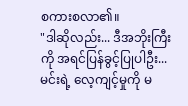စကားစလာ၏။
"ဒါဆိုလည်း... ဒီအဘိုးကြီးကို အရင်ပြန်ခွင့်ပြုပါဦး... မင်းရဲ့ လေ့ကျင့်မှုကို မ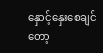နှောင့်နှေးစေချင်တော့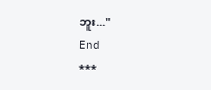ဘူး..."
End
***